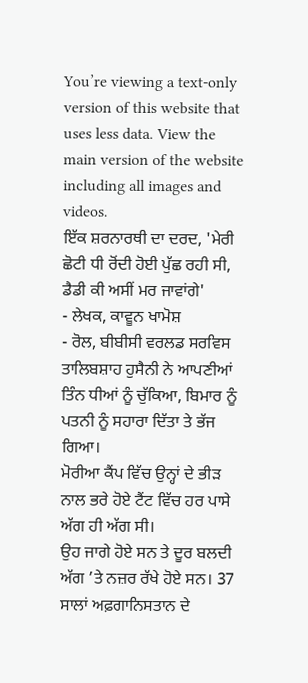You’re viewing a text-only version of this website that uses less data. View the main version of the website including all images and videos.
ਇੱਕ ਸ਼ਰਨਾਰਥੀ ਦਾ ਦਰਦ, 'ਮੇਰੀ ਛੋਟੀ ਧੀ ਰੋਂਦੀ ਹੋਈ ਪੁੱਛ ਰਹੀ ਸੀ, ਡੈਡੀ ਕੀ ਅਸੀਂ ਮਰ ਜਾਵਾਂਗੇ'
- ਲੇਖਕ, ਕਾਵੂਨ ਖਾਮੋਸ਼
- ਰੋਲ, ਬੀਬੀਸੀ ਵਰਲਡ ਸਰਵਿਸ
ਤਾਲਿਬਸ਼ਾਹ ਹੁਸੈਨੀ ਨੇ ਆਪਣੀਆਂ ਤਿੰਨ ਧੀਆਂ ਨੂੰ ਚੁੱਕਿਆ, ਬਿਮਾਰ ਨੂੰ ਪਤਨੀ ਨੂੰ ਸਹਾਰਾ ਦਿੱਤਾ ਤੇ ਭੱਜ ਗਿਆ।
ਮੋਰੀਆ ਕੈਂਪ ਵਿੱਚ ਉਨ੍ਹਾਂ ਦੇ ਭੀੜ ਨਾਲ ਭਰੇ ਹੋਏ ਟੈਂਟ ਵਿੱਚ ਹਰ ਪਾਸੇ ਅੱਗ ਹੀ ਅੱਗ ਸੀ।
ਉਹ ਜਾਗੇ ਹੋਏ ਸਨ ਤੇ ਦੂਰ ਬਲਦੀ ਅੱਗ ’ਤੇ ਨਜ਼ਰ ਰੱਖੇ ਹੋਏ ਸਨ। 37 ਸਾਲਾਂ ਅਫ਼ਗਾਨਿਸਤਾਨ ਦੇ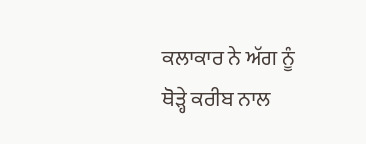ਕਲਾਕਾਰ ਨੇ ਅੱਗ ਨੂੰ ਥੋੜ੍ਹੇ ਕਰੀਬ ਨਾਲ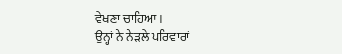ਵੇਖਣਾ ਚਾਹਿਆ।
ਉਨ੍ਹਾਂ ਨੇ ਨੇੜਲੇ ਪਰਿਵਾਰਾਂ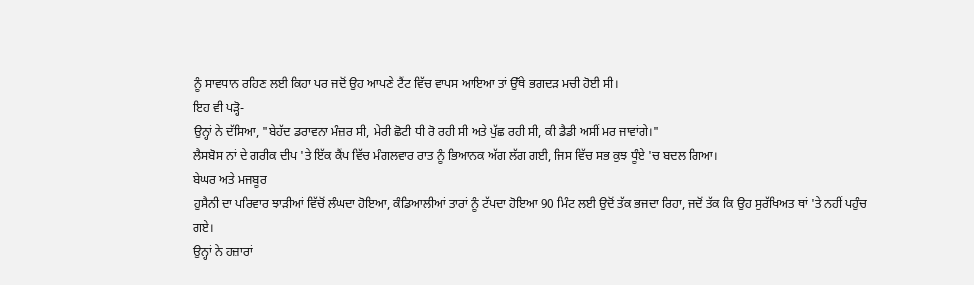ਨੂੰ ਸਾਵਧਾਨ ਰਹਿਣ ਲਈ ਕਿਹਾ ਪਰ ਜਦੋਂ ਉਹ ਆਪਣੇ ਟੈਂਟ ਵਿੱਚ ਵਾਪਸ ਆਇਆ ਤਾਂ ਉੱਥੇ ਭਗਦੜ ਮਚੀ ਹੋਈ ਸੀ।
ਇਹ ਵੀ ਪੜ੍ਹੋ-
ਉਨ੍ਹਾਂ ਨੇ ਦੱਸਿਆ, "ਬੇਹੱਦ ਡਰਾਵਨਾ ਮੰਜ਼ਰ ਸੀ, ਮੇਰੀ ਛੋਟੀ ਧੀ ਰੋ ਰਹੀ ਸੀ ਅਤੇ ਪੁੱਛ ਰਹੀ ਸੀ, ਕੀ ਡੈਡੀ ਅਸੀਂ ਮਰ ਜਾਵਾਂਗੇ।"
ਲੈਸਬੋਸ ਨਾਂ ਦੇ ਗਰੀਕ ਦੀਪ 'ਤੇ ਇੱਕ ਕੈਂਪ ਵਿੱਚ ਮੰਗਲਵਾਰ ਰਾਤ ਨੂੰ ਭਿਆਨਕ ਅੱਗ ਲੱਗ ਗਈ, ਜਿਸ ਵਿੱਚ ਸਭ ਕੁਝ ਧੂੰਏ 'ਚ ਬਦਲ ਗਿਆ।
ਬੇਘਰ ਅਤੇ ਮਜਬੂਰ
ਹੁਸੈਨੀ ਦਾ ਪਰਿਵਾਰ ਝਾੜੀਆਂ ਵਿੱਚੋਂ ਲੰਘਦਾ ਹੋਇਆ, ਕੰਡਿਆਲੀਆਂ ਤਾਰਾਂ ਨੂੰ ਟੱਪਦਾ ਹੋਇਆ 90 ਮਿੰਟ ਲਈ ਉਦੋਂ ਤੱਕ ਭਜਦਾ ਰਿਹਾ, ਜਦੋਂ ਤੱਕ ਕਿ ਉਹ ਸੁਰੱਖਿਅਤ ਥਾਂ 'ਤੇ ਨਹੀਂ ਪਹੁੰਚ ਗਏ।
ਉਨ੍ਹਾਂ ਨੇ ਹਜ਼ਾਰਾਂ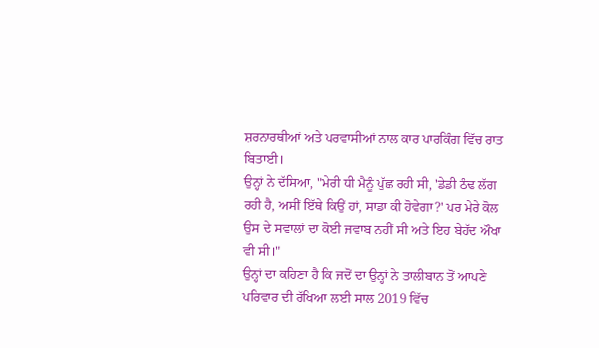ਸ਼ਰਨਾਰਥੀਆਂ ਅਤੇ ਪਰਵਾਸੀਆਂ ਨਾਲ ਕਾਰ ਪਾਰਕਿੰਗ ਵਿੱਚ ਰਾਤ ਬਿਤਾਈ।
ਉਨ੍ਹਾਂ ਨੇ ਦੱਸਿਆ, "ਮੇਰੀ ਧੀ ਮੈਨੂੰ ਪੁੱਛ ਰਹੀ ਸੀ, 'ਡੇਡੀ ਠੰਢ ਲੱਗ ਰਹੀ ਹੈ, ਅਸੀਂ ਇੱਥੇ ਕਿਉਂ ਹਾਂ, ਸਾਡਾ ਕੀ ਹੋਵੇਗਾ?' ਪਰ ਮੇਰੇ ਕੋਲ ਉਸ ਦੇ ਸਵਾਲਾਂ ਦਾ ਕੋਈ ਜਵਾਬ ਨਹੀਂ ਸੀ ਅਤੇ ਇਹ ਬੇਹੱਦ ਔਖਾ ਵੀ ਸੀ।"
ਉਨ੍ਹਾਂ ਦਾ ਕਹਿਣਾ ਹੈ ਕਿ ਜਦੋਂ ਦਾ ਉਨ੍ਹਾਂ ਨੇ ਤਾਲੀਬਾਨ ਤੋਂ ਆਪਣੇ ਪਰਿਵਾਰ ਦੀ ਰੱਖਿਆ ਲਈ ਸਾਲ 2019 ਵਿੱਚ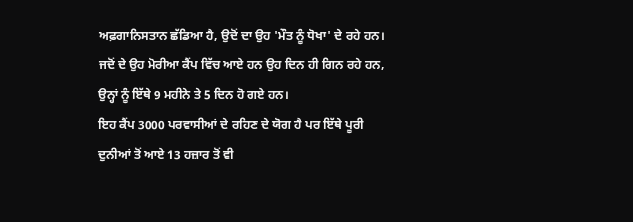ਅਫ਼ਗਾਨਿਸਤਾਨ ਛੱਡਿਆ ਹੈ, ਉਦੋਂ ਦਾ ਉਹ 'ਮੌਤ ਨੂੰ ਧੋਖਾ' ਦੇ ਰਹੇ ਹਨ।
ਜਦੋਂ ਦੇ ਉਹ ਮੋਰੀਆ ਕੈਂਪ ਵਿੱਚ ਆਏ ਹਨ ਉਹ ਦਿਨ ਹੀ ਗਿਨ ਰਹੇ ਹਨ, ਉਨ੍ਹਾਂ ਨੂੰ ਇੱਥੇ 9 ਮਹੀਨੇ ਤੇ 5 ਦਿਨ ਹੋ ਗਏ ਹਨ।
ਇਹ ਕੈਂਪ 3000 ਪਰਵਾਸੀਆਂ ਦੇ ਰਹਿਣ ਦੇ ਯੋਗ ਹੈ ਪਰ ਇੱਥੇ ਪੂਰੀ ਦੁਨੀਆਂ ਤੋਂ ਆਏ 13 ਹਜ਼ਾਰ ਤੋਂ ਵੀ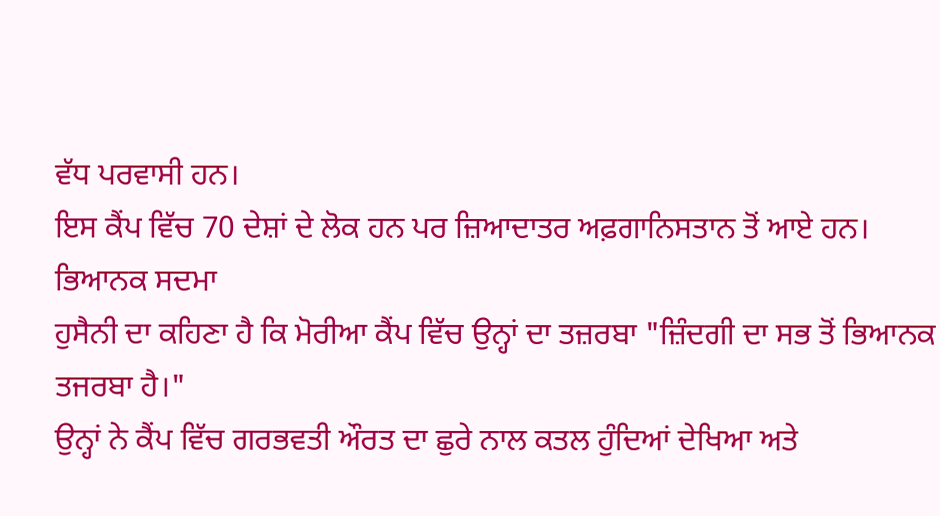ਵੱਧ ਪਰਵਾਸੀ ਹਨ।
ਇਸ ਕੈਂਪ ਵਿੱਚ 70 ਦੇਸ਼ਾਂ ਦੇ ਲੋਕ ਹਨ ਪਰ ਜ਼ਿਆਦਾਤਰ ਅਫ਼ਗਾਨਿਸਤਾਨ ਤੋਂ ਆਏ ਹਨ।
ਭਿਆਨਕ ਸਦਮਾ
ਹੁਸੈਨੀ ਦਾ ਕਹਿਣਾ ਹੈ ਕਿ ਮੋਰੀਆ ਕੈਂਪ ਵਿੱਚ ਉਨ੍ਹਾਂ ਦਾ ਤਜ਼ਰਬਾ "ਜ਼ਿੰਦਗੀ ਦਾ ਸਭ ਤੋਂ ਭਿਆਨਕ ਤਜਰਬਾ ਹੈ।"
ਉਨ੍ਹਾਂ ਨੇ ਕੈਂਪ ਵਿੱਚ ਗਰਭਵਤੀ ਔਰਤ ਦਾ ਛੁਰੇ ਨਾਲ ਕਤਲ ਹੁੰਦਿਆਂ ਦੇਖਿਆ ਅਤੇ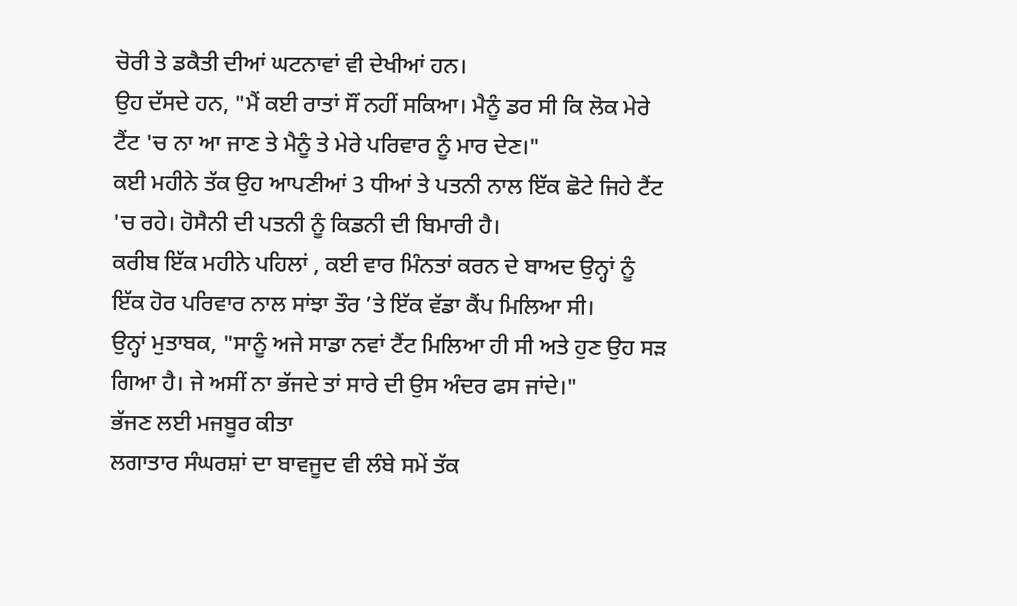ਚੋਰੀ ਤੇ ਡਕੈਤੀ ਦੀਆਂ ਘਟਨਾਵਾਂ ਵੀ ਦੇਖੀਆਂ ਹਨ।
ਉਹ ਦੱਸਦੇ ਹਨ, "ਮੈਂ ਕਈ ਰਾਤਾਂ ਸੌਂ ਨਹੀਂ ਸਕਿਆ। ਮੈਨੂੰ ਡਰ ਸੀ ਕਿ ਲੋਕ ਮੇਰੇ ਟੈਂਟ 'ਚ ਨਾ ਆ ਜਾਣ ਤੇ ਮੈਨੂੰ ਤੇ ਮੇਰੇ ਪਰਿਵਾਰ ਨੂੰ ਮਾਰ ਦੇਣ।"
ਕਈ ਮਹੀਨੇ ਤੱਕ ਉਹ ਆਪਣੀਆਂ 3 ਧੀਆਂ ਤੇ ਪਤਨੀ ਨਾਲ ਇੱਕ ਛੋਟੇ ਜਿਹੇ ਟੈਂਟ 'ਚ ਰਹੇ। ਹੋਸੈਨੀ ਦੀ ਪਤਨੀ ਨੂੰ ਕਿਡਨੀ ਦੀ ਬਿਮਾਰੀ ਹੈ।
ਕਰੀਬ ਇੱਕ ਮਹੀਨੇ ਪਹਿਲਾਂ , ਕਈ ਵਾਰ ਮਿੰਨਤਾਂ ਕਰਨ ਦੇ ਬਾਅਦ ਉਨ੍ਹਾਂ ਨੂੰ ਇੱਕ ਹੋਰ ਪਰਿਵਾਰ ਨਾਲ ਸਾਂਝਾ ਤੌਰ ’ਤੇ ਇੱਕ ਵੱਡਾ ਕੈਂਪ ਮਿਲਿਆ ਸੀ।
ਉਨ੍ਹਾਂ ਮੁਤਾਬਕ, "ਸਾਨੂੰ ਅਜੇ ਸਾਡਾ ਨਵਾਂ ਟੈਂਟ ਮਿਲਿਆ ਹੀ ਸੀ ਅਤੇ ਹੁਣ ਉਹ ਸੜ ਗਿਆ ਹੈ। ਜੇ ਅਸੀਂ ਨਾ ਭੱਜਦੇ ਤਾਂ ਸਾਰੇ ਦੀ ਉਸ ਅੰਦਰ ਫਸ ਜਾਂਦੇ।"
ਭੱਜਣ ਲਈ ਮਜਬੂਰ ਕੀਤਾ
ਲਗਾਤਾਰ ਸੰਘਰਸ਼ਾਂ ਦਾ ਬਾਵਜੂਦ ਵੀ ਲੰਬੇ ਸਮੇਂ ਤੱਕ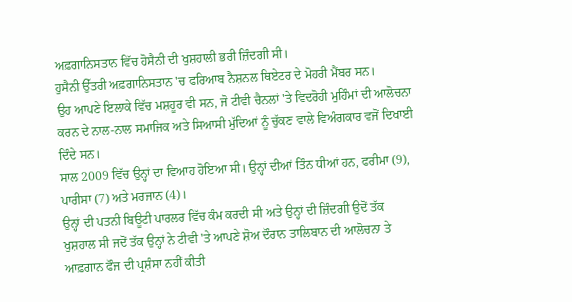ਅਫ਼ਗਾਨਿਸਤਾਨ ਵਿੱਚ ਹੋਸੈਨੀ ਦੀ ਖੁਸ਼ਹਾਲੀ ਭਰੀ ਜ਼ਿੰਦਗੀ ਸੀ।
ਹੁਸੈਨੀ ਉੱਤਰੀ ਅਫ਼ਗਾਨਿਸਤਾਨ 'ਚ ਫਰਿਆਬ ਨੈਸ਼ਨਲ ਥਿਏਟਰ ਦੇ ਮੋਹਰੀ ਮੈਂਬਰ ਸਨ।
ਉਹ ਆਪਣੇ ਇਲਾਕੇ ਵਿੱਚ ਮਸ਼ਹੂਰ ਵੀ ਸਨ, ਜੋ ਟੀਵੀ ਚੈਨਲਾਂ 'ਤੇ ਵਿਦਰੋਹੀ ਮੁਹਿੰਮਾਂ ਦੀ ਆਲੋਚਨਾ ਕਰਨ ਦੇ ਨਾਲ-ਨਾਲ ਸਮਾਜਿਕ ਅਤੇ ਸਿਆਸੀ ਮੁੱਦਿਆਂ ਨੂੰ ਚੁੱਕਣ ਵਾਲੇ ਵਿਅੰਗਕਾਰ ਵਜੋਂ ਦਿਖਾਈ ਦਿੰਦੇ ਸਨ।
ਸਾਲ 2009 ਵਿੱਚ ਉਨ੍ਹਾਂ ਦਾ ਵਿਆਹ ਹੋਇਆ ਸੀ। ਉਨ੍ਹਾਂ ਦੀਆਂ ਤਿੰਨ ਧੀਆਂ ਹਨ, ਫਰੀਮਾ (9), ਪਾਰੀਸਾ (7) ਅਤੇ ਮਰਜਾਨ (4)।
ਉਨ੍ਹਾਂ ਦੀ ਪਤਨੀ ਬਿਊਟੀ ਪਾਰਲਰ ਵਿੱਚ ਕੰਮ ਕਰਦੀ ਸੀ ਅਤੇ ਉਨ੍ਹਾਂ ਦੀ ਜ਼ਿੰਦਗੀ ਉਦੋਂ ਤੱਕ ਖੁਸ਼ਹਾਲ ਸੀ ਜਦੋਂ ਤੱਕ ਉਨ੍ਹਾਂ ਨੇ ਟੀਵੀ 'ਤੇ ਆਪਣੇ ਸ਼ੋਅ ਦੌਰਾਨ ਤਾਲਿਬਾਨ ਦੀ ਆਲੋਚਨਾ ਤੇ ਆਫ਼ਗਾਨ ਫੌਜ ਦੀ ਪ੍ਰਸ਼ੰਸਾ ਨਹੀਂ ਕੀਤੀ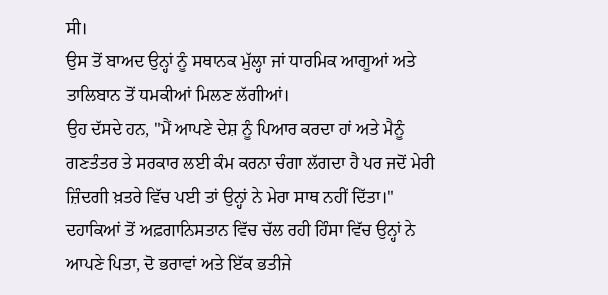ਸੀ।
ਉਸ ਤੋਂ ਬਾਅਦ ਉਨ੍ਹਾਂ ਨੂੰ ਸਥਾਨਕ ਮੁੱਲ੍ਹਾ ਜਾਂ ਧਾਰਮਿਕ ਆਗੂਆਂ ਅਤੇ ਤਾਲਿਬਾਨ ਤੋਂ ਧਮਕੀਆਂ ਮਿਲਣ ਲੱਗੀਆਂ।
ਉਹ ਦੱਸਦੇ ਹਨ, "ਮੈਂ ਆਪਣੇ ਦੇਸ਼ ਨੂੰ ਪਿਆਰ ਕਰਦਾ ਹਾਂ ਅਤੇ ਮੈਨੂੰ ਗਣਤੰਤਰ ਤੇ ਸਰਕਾਰ ਲਈ ਕੰਮ ਕਰਨਾ ਚੰਗਾ ਲੱਗਦਾ ਹੈ ਪਰ ਜਦੋਂ ਮੇਰੀ ਜ਼ਿੰਦਗੀ ਖ਼ਤਰੇ ਵਿੱਚ ਪਈ ਤਾਂ ਉਨ੍ਹਾਂ ਨੇ ਮੇਰਾ ਸਾਥ ਨਹੀਂ ਦਿੱਤਾ।"
ਦਹਾਕਿਆਂ ਤੋਂ ਅਫ਼ਗਾਨਿਸਤਾਨ ਵਿੱਚ ਚੱਲ ਰਹੀ ਹਿੰਸਾ ਵਿੱਚ ਉਨ੍ਹਾਂ ਨੇ ਆਪਣੇ ਪਿਤਾ, ਦੋ ਭਰਾਵਾਂ ਅਤੇ ਇੱਕ ਭਤੀਜੇ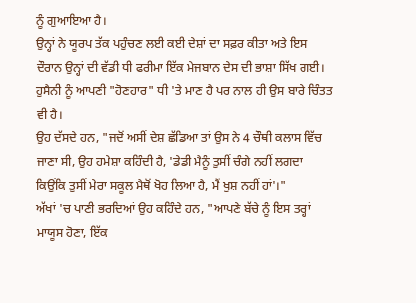ਨੂੰ ਗੁਆਇਆ ਹੈ।
ਉਨ੍ਹਾਂ ਨੇ ਯੂਰਪ ਤੱਕ ਪਹੁੰਚਣ ਲਈ ਕਈ ਦੇਸ਼ਾਂ ਦਾ ਸਫ਼ਰ ਕੀਤਾ ਅਤੇ ਇਸ ਦੌਰਾਨ ਉਨ੍ਹਾਂ ਦੀ ਵੱਡੀ ਧੀ ਫਰੀਮਾ ਇੱਕ ਮੇਜਬਾਨ ਦੇਸ ਦੀ ਭਾਸ਼ਾ ਸਿੱਖ ਗਈ।
ਹੁਸੈਨੀ ਨੂੰ ਆਪਣੀ "ਹੋਣਹਾਰ" ਧੀ 'ਤੇ ਮਾਣ ਹੈ ਪਰ ਨਾਲ ਹੀ ਉਸ ਬਾਰੇ ਚਿੰਤਤ ਵੀ ਹੈ।
ਉਹ ਦੱਸਦੇ ਹਨ, "ਜਦੋਂ ਅਸੀਂ ਦੇਸ਼ ਛੱਡਿਆ ਤਾਂ ਉਸ ਨੇ 4 ਚੌਥੀ ਕਲਾਸ ਵਿੱਚ ਜਾਣਾ ਸੀ, ਉਹ ਹਮੇਸ਼ਾ ਕਹਿੰਦੀ ਹੈ, 'ਡੇਡੀ ਮੈਨੂੰ ਤੁਸੀਂ ਚੰਗੇ ਨਹੀਂ ਲਗਦਾ ਕਿਉਂਕਿ ਤੁਸੀਂ ਮੇਰਾ ਸਕੂਲ ਮੈਥੋਂ ਖੋਹ ਲਿਆ ਹੈ, ਮੈਂ ਖੁਸ਼ ਨਹੀਂ ਹਾਂ'।"
ਅੱਖਾਂ 'ਚ ਪਾਣੀ ਭਰਦਿਆਂ ਉਹ ਕਹਿੰਦੇ ਹਨ, "ਆਪਣੇ ਬੱਚੇ ਨੂੰ ਇਸ ਤਰ੍ਹਾਂ ਮਾਯੂਸ ਹੋਣਾ, ਇੱਕ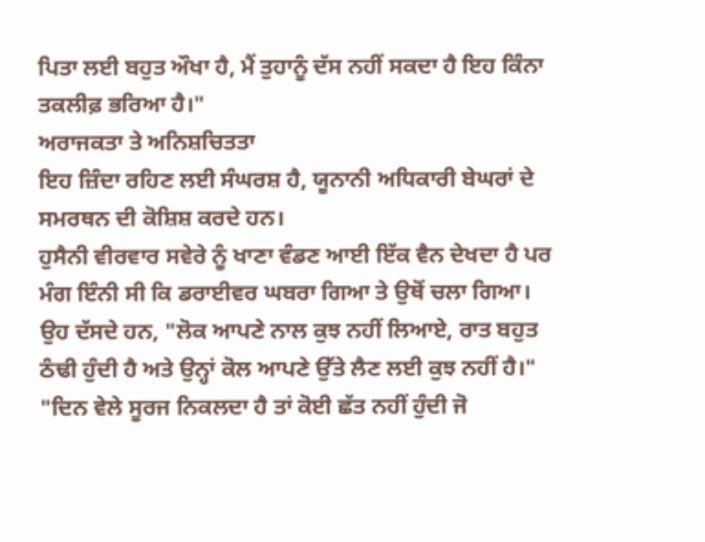ਪਿਤਾ ਲਈ ਬਹੁਤ ਔਖਾ ਹੈ, ਮੈਂ ਤੁਹਾਨੂੰ ਦੱਸ ਨਹੀਂ ਸਕਦਾ ਹੈ ਇਹ ਕਿੰਨਾ ਤਕਲੀਫ਼ ਭਰਿਆ ਹੈ।"
ਅਰਾਜਕਤਾ ਤੇ ਅਨਿਸ਼ਚਿਤਤਾ
ਇਹ ਜ਼ਿੰਦਾ ਰਹਿਣ ਲਈ ਸੰਘਰਸ਼ ਹੈ, ਯੂਨਾਨੀ ਅਧਿਕਾਰੀ ਬੇਘਰਾਂ ਦੇ ਸਮਰਥਨ ਦੀ ਕੋਸ਼ਿਸ਼ ਕਰਦੇ ਹਨ।
ਹੁਸੈਨੀ ਵੀਰਵਾਰ ਸਵੇਰੇ ਨੂੰ ਖਾਣਾ ਵੰਡਣ ਆਈ ਇੱਕ ਵੈਨ ਦੇਖਦਾ ਹੈ ਪਰ ਮੰਗ ਇੰਨੀ ਸੀ ਕਿ ਡਰਾਈਵਰ ਘਬਰਾ ਗਿਆ ਤੇ ਉਥੋਂ ਚਲਾ ਗਿਆ।
ਉਹ ਦੱਸਦੇ ਹਨ, "ਲੋਕ ਆਪਣੇ ਨਾਲ ਕੁਝ ਨਹੀਂ ਲਿਆਏ, ਰਾਤ ਬਹੁਤ ਠੰਢੀ ਹੁੰਦੀ ਹੈ ਅਤੇ ਉਨ੍ਹਾਂ ਕੋਲ ਆਪਣੇ ਉੱਤੇ ਲੈਣ ਲਈ ਕੁਝ ਨਹੀਂ ਹੈ।"
"ਦਿਨ ਵੇਲੇ ਸੂਰਜ ਨਿਕਲਦਾ ਹੈ ਤਾਂ ਕੋਈ ਛੱਤ ਨਹੀਂ ਹੁੰਦੀ ਜੋ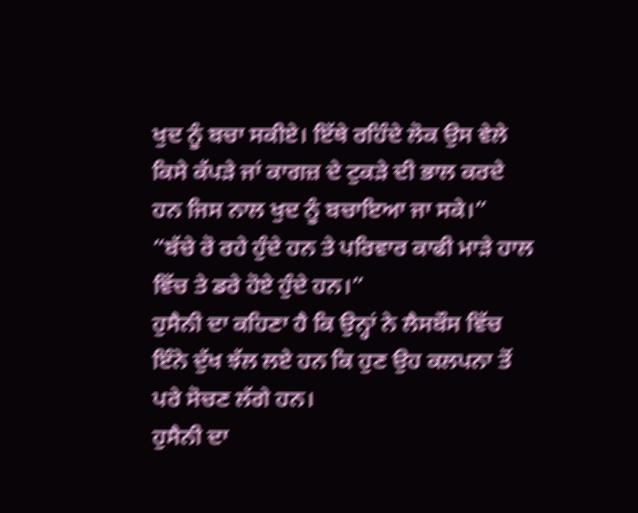ਖੁਦ ਨੂੰ ਬਚਾ ਸਕੀਏ। ਇੱਥੇ ਰਹਿੰਦੇ ਲੋਕ ਉਸ ਵੇਲੇ ਕਿਸੇ ਕੱਪੜੇ ਜਾਂ ਕਾਗਜ਼ ਦੇ ਟੁਕੜੇ ਦੀ ਭਾਲ ਕਰਦੇ ਹਨ ਜਿਸ ਨਾਲ ਖੁਦ ਨੂੰ ਬਚਾਇਆ ਜਾ ਸਕੇ।”
“ਬੱਚੇ ਰੋ ਰਹੇ ਹੁੰਦੇ ਹਨ ਤੇ ਪਰਿਵਾਰ ਕਾਫੀ ਮਾੜੇ ਹਾਲ ਵਿੱਚ ਤੇ ਡਰੇ ਹੋਏ ਹੁੰਦੇ ਹਨ।”
ਹੁਸੈਨੀ ਦਾ ਕਹਿਣਾ ਹੈ ਕਿ ਉਨ੍ਹਾਂ ਨੇ ਲੈਸਬੌਸ ਵਿੱਚ ਇੰਨੇ ਦੁੱਖ ਝੱਲ ਲਏ ਹਨ ਕਿ ਹੁਣ ਉਹ ਕਲਪਨਾ ਤੋਂ ਪਰੇ ਸੋਚਣ ਲੱਗੇ ਹਨ।
ਹੁਸੈਨੀ ਦਾ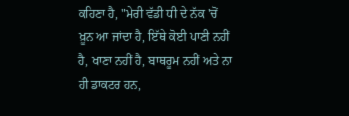ਕਹਿਣਾ ਹੈ, "ਮੇਰੀ ਵੱਡੀ ਧੀ ਦੇ ਨੱਕ 'ਚੋਂ ਖ਼ੂਨ ਆ ਜਾਂਦਾ ਹੈ, ਇੱਥੇ ਕੋਈ ਪਾਣੀ ਨਹੀਂ ਹੈ, ਖਾਣਾ ਨਹੀਂ ਹੈ, ਬਾਥਰੂਮ ਨਹੀਂ ਅਤੇ ਨਾ ਹੀ ਡਾਕਟਰ ਹਨ,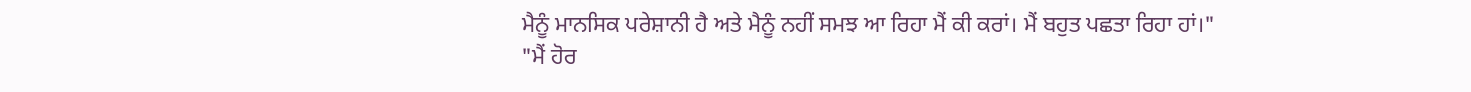ਮੈਨੂੰ ਮਾਨਸਿਕ ਪਰੇਸ਼ਾਨੀ ਹੈ ਅਤੇ ਮੈਨੂੰ ਨਹੀਂ ਸਮਝ ਆ ਰਿਹਾ ਮੈਂ ਕੀ ਕਰਾਂ। ਮੈਂ ਬਹੁਤ ਪਛਤਾ ਰਿਹਾ ਹਾਂ।"
"ਮੈਂ ਹੋਰ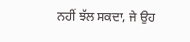ਨਹੀਂ ਝੱਲ ਸਕਦਾ, ਜੇ ਉਹ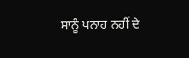ਸਾਨੂੰ ਪਨਾਹ ਨਹੀਂ ਦੇ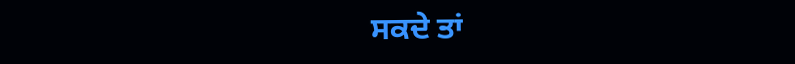ਸਕਦੇ ਤਾਂ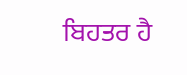ਬਿਹਤਰ ਹੈ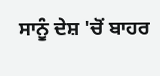ਸਾਨੂੰ ਦੇਸ਼ 'ਚੋਂ ਬਾਹਰ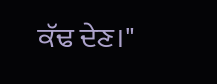ਕੱਢ ਦੇਣ।"